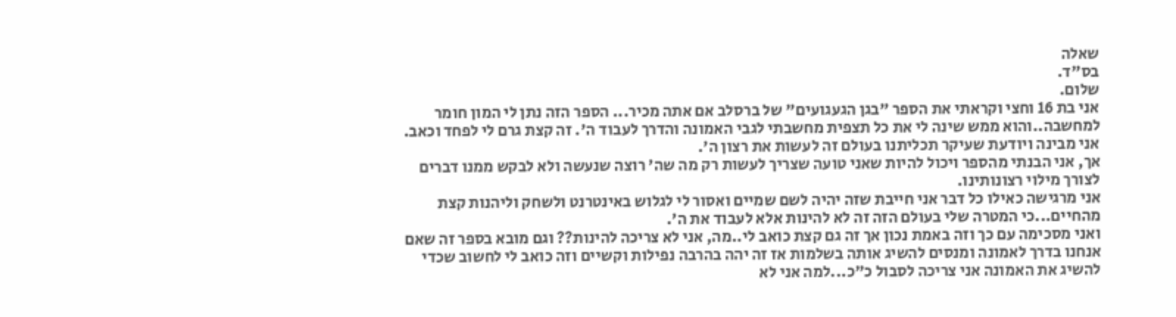שאלה
בס"ד.
שלום.
אני בת 16 וחצי וקראתי את הספר "בגן הגעגועים" של ברסלב אם אתה מכיר... הספר הזה נתן לי המון חומר למחשבה..והוא ממש שינה לי את כל תצפית מחשבתי לגבי האמונה והדרך לעבוד ה'. זה קצת גרם לי לפחד וכאב.
אני מבינה ויודעת שעיקר תכליתנו בעולם זה לעשות את רצון ה'.
אך, אני הבנתי מהספר ויכול להיות שאני טועה שצריך לעשות רק מה שה' רוצה שנעשה ולא לבקש ממנו דברים לצורך מילוי רצונותינו.
אני מרגישה כאילו כל דבר אני חייבת שזה יהיה לשם שמיים ואסור לי לגלוש באינטרנט ולשחק וליהנות קצת מהחיים...כי המטרה שלי בעולם הזה זה לא להינות אלא לעבוד את ה'.
ואני מסכימה עם כך וזה באמת נכון אך זה גם קצת כואב לי..מה, אני לא צריכה להינות?? וגם מובא בספר זה שאם אנחנו בדרך לאמונה ומנסים להשיג אותה בשלמות אז זה יהה בהרבה נפילות וקשיים וזה כואב לי לחשוב שכדי להשיג את האמונה אני צריכה לסבול כ"כ...למה אני לא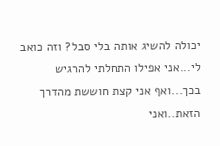יכולה להשיג אותה בלי סבל? וזה כואב לי...אני אפילו התחלתי להרגיש בכך...ואף אני קצת חוששת מהדרך הזאת..ואני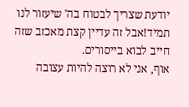יודעת שצריך לבטוח בה' שיעזור לנו תמיד!אבל זה עדיין קצת מאכזב שזה חייב לבוא בייסורים.
אוף, אני לא רוצה להיות עצובה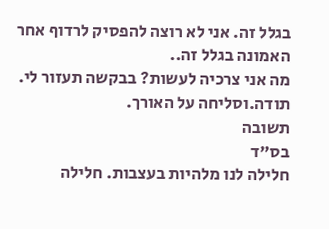בגלל זה. אני לא רוצה להפסיק לרדוף אחר האמונה בגלל זה..
מה אני צרכיה לעשות? בבקשה תעזור לי.
תודה.וסליחה על האורך.
תשובה
בס"ד
חלילה לנו מלהיות בעצבות. חלילה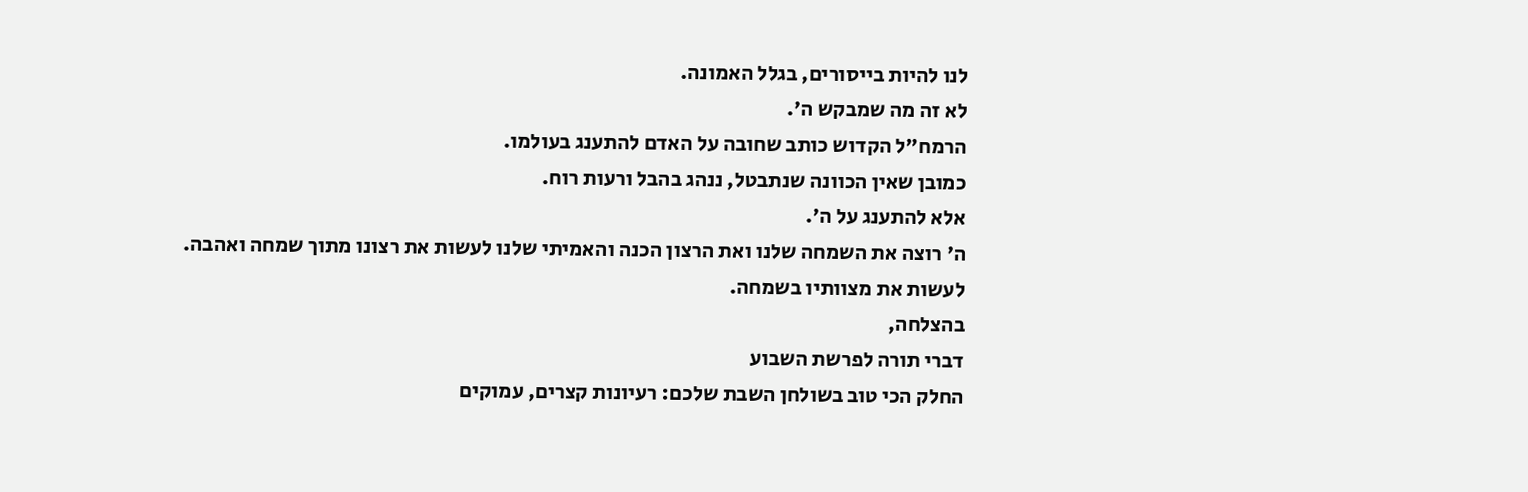לנו להיות בייסורים, בגלל האמונה.
לא זה מה שמבקש ה'.
הרמח"ל הקדוש כותב שחובה על האדם להתענג בעולמו.
כמובן שאין הכוונה שנתבטל, ננהג בהבל ורעות רוח.
אלא להתענג על ה'.
ה' רוצה את השמחה שלנו ואת הרצון הכנה והאמיתי שלנו לעשות את רצונו מתוך שמחה ואהבה.
לעשות את מצוותיו בשמחה.
בהצלחה,
דברי תורה לפרשת השבוע
החלק הכי טוב בשולחן השבת שלכם: רעיונות קצרים, עמוקים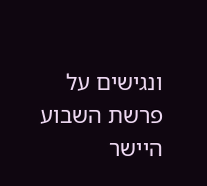ונגישים על פרשת השבוע היישר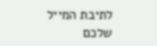לתיבת המייל שלכם